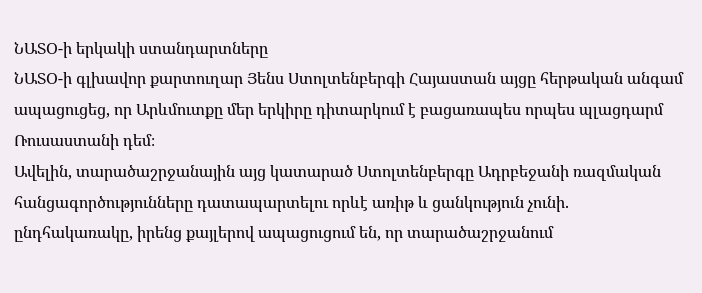ՆԱՏՕ-ի երկակի ստանդարտները
ՆԱՏՕ-ի գլխավոր քարտուղար Յենս Ստոլտենբերգի Հայաստան այցը հերթական անգամ ապացուցեց, որ Արևմուտքը մեր երկիրը դիտարկում է բացառապես որպես պլացդարմ Ռուսաստանի դեմ։
Ավելին, տարածաշրջանային այց կատարած Ստոլտենբերգը Ադրբեջանի ռազմական հանցագործությունները դատապարտելու որևէ առիթ և ցանկություն չունի. ընդհակառակը, իրենց քայլերով ապացուցում են, որ տարածաշրջանում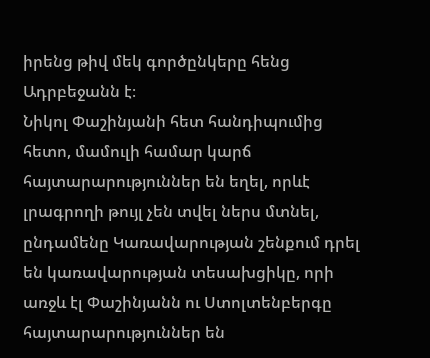իրենց թիվ մեկ գործընկերը հենց Ադրբեջանն է։
Նիկոլ Փաշինյանի հետ հանդիպումից հետո, մամուլի համար կարճ հայտարարություններ են եղել, որևէ լրագրողի թույլ չեն տվել ներս մտնել, ընդամենը Կառավարության շենքում դրել են կառավարության տեսախցիկը, որի առջև էլ Փաշինյանն ու Ստոլտենբերգը հայտարարություններ են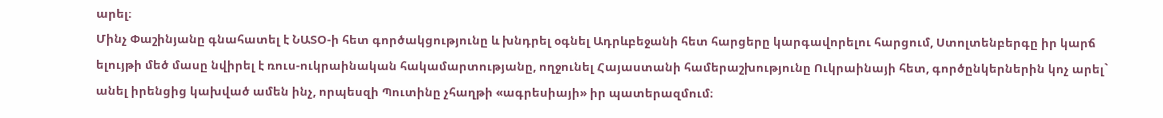արել։
Մինչ Փաշինյանը գնահատել է ՆԱՏՕ-ի հետ գործակցությունը և խնդրել օգնել Ադրևբեջանի հետ հարցերը կարգավորելու հարցում, Ստոլտենբերգը իր կարճ ելույթի մեծ մասը նվիրել է ռուս-ուկրաինական հակամարտությանը, ողջունել Հայաստանի համերաշխությունը Ուկրաինայի հետ, գործընկերներին կոչ արել` անել իրենցից կախված ամեն ինչ, որպեսզի Պուտինը չհաղթի «ագրեսիայի» իր պատերազմում։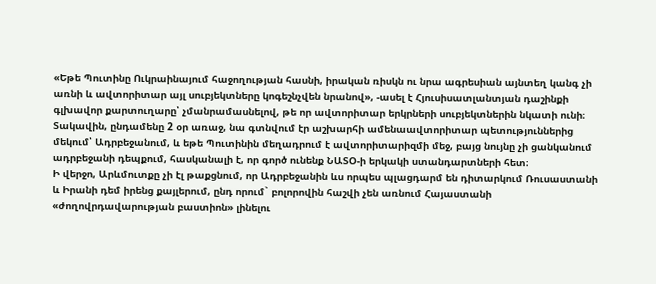«Եթե Պուտինը Ուկրաինայում հաջողության հասնի, իրական ռիսկն ու նրա ագրեսիան այնտեղ կանգ չի առնի և ավտորիտար այլ սուբյեկտները կոգեշնչվեն նրանով», -ասել է Հյուսիսատլանտյան դաշինքի գլխավոր քարտուղարը՝ չմանրամասնելով, թե որ ավտորիտար երկրների սուբյեկտներին նկատի ունի։
Տակավին, ընդամենը 2 օր առաջ, նա գտնվում էր աշխարհի ամենաավտորիտար պետություններից մեկում՝ Ադրբեջանում, և եթե Պուտինին մեղադրում է ավտորիտարիզմի մեջ, բայց նույնը չի ցանկանում ադրբեջանի դեպքում, հասկանալի է, որ գործ ունենք ՆԱՏՕ-ի երկակի ստանդարտների հետ։
Ի վերջո, Արևմուտքը չի էլ թաքցնում, որ Ադրբեջանին ևս որպես պլացդարմ են դիտարկում Ռուսաստանի և Իրանի դեմ իրենց քայլերում, ընդ որում` բոլորովին հաշվի չեն առնում Հայաստանի «ժողովրդավարության բաստիոն» լինելու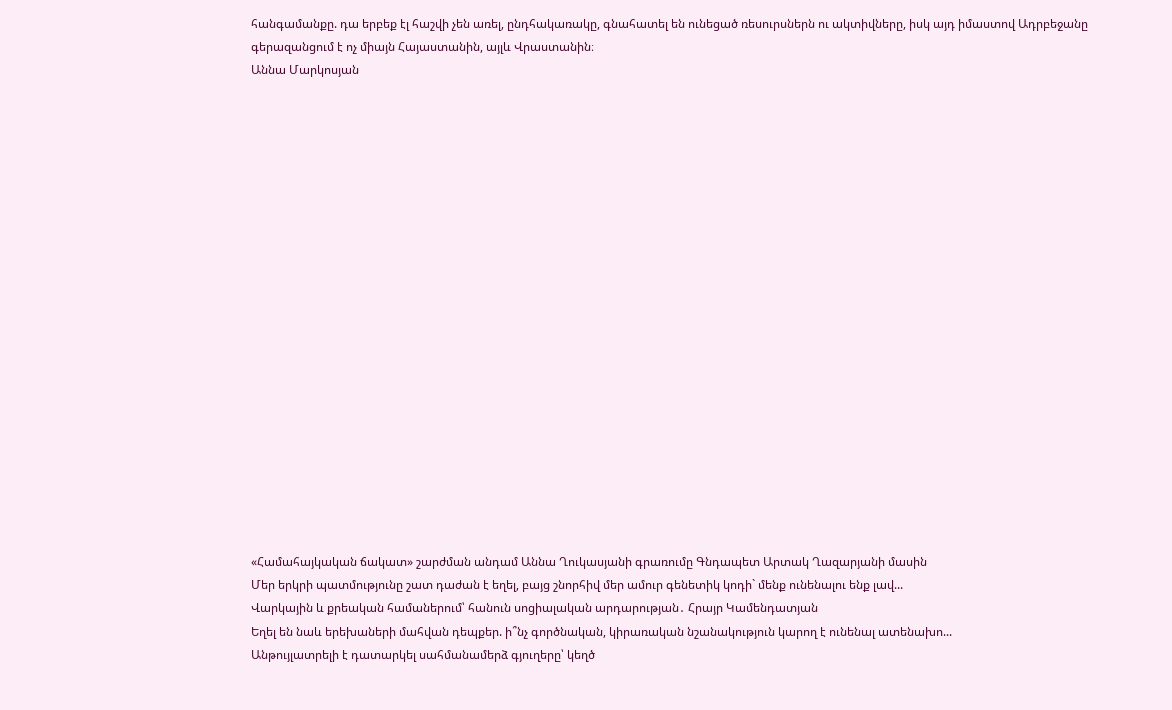հանգամանքը. դա երբեք էլ հաշվի չեն առել, ընդհակառակը, գնահատել են ունեցած ռեսուրսներն ու ակտիվները, իսկ այդ իմաստով Ադրբեջանը գերազանցում է ոչ միայն Հայաստանին, այլև Վրաստանին։
Աննա Մարկոսյան




















«Համահայկական ճակատ» շարժման անդամ Աննա Ղուկասյանի գրառումը Գնդապետ Արտակ Ղազարյանի մասին
Մեր երկրի պատմությունը շատ դաժան է եղել, բայց շնորհիվ մեր ամուր գենետիկ կոդի` մենք ունենալու ենք լավ...
Վարկային և քրեական համաներում՝ հանուն սոցիալական արդարության․ Հրայր Կամենդատյան
Եղել են նաև երեխաների մահվան դեպքեր. ի՞նչ գործնական, կիրառական նշանակություն կարող է ունենալ ատենախո...
Անթույլատրելի է դատարկել սահմանամերձ գյուղերը՝ կեղծ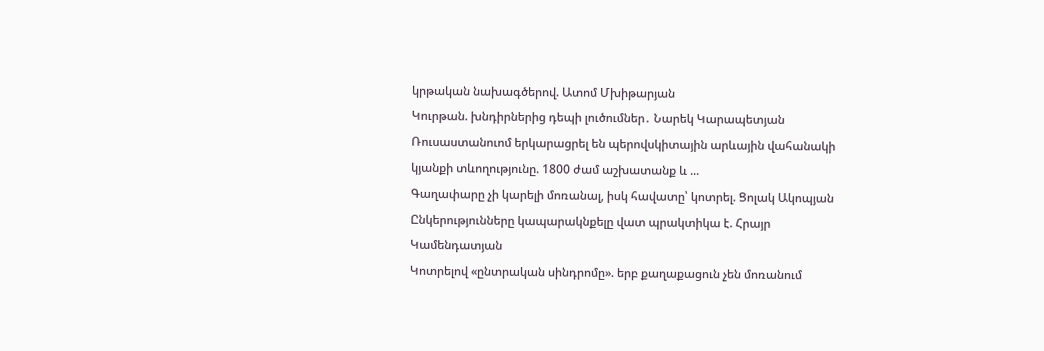կրթական նախագծերով. Ատոմ Մխիթարյան
Կուրթան. խնդիրներից դեպի լուծումներ․ Նարեկ Կարապետյան
Ռուսաստանուոմ երկարացրել են պերովսկիտային արևային վահանակի կյանքի տևողությունը. 1800 ժամ աշխատանք և ...
Գաղափարը չի կարելի մոռանալ, իսկ հավատը՝ կոտրել. Ցոլակ Ակոպյան
Ընկերությունները կապարակնքելը վատ պրակտիկա է. Հրայր Կամենդատյան
Կոտրելով «ընտրական սինդրոմը». երբ քաղաքացուն չեն մոռանում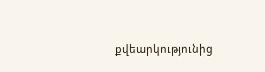քվեարկությունից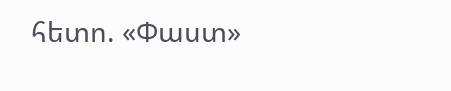հետո. «Փաստ»